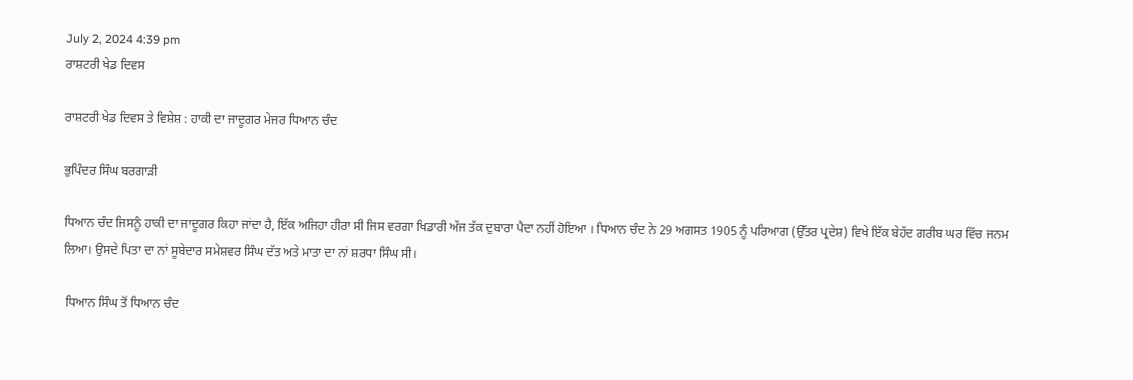July 2, 2024 4:39 pm
ਰਾਸ਼ਟਰੀ ਖੇਡ ਦਿਵਸ

ਰਾਸ਼ਟਰੀ ਖੇਡ ਦਿਵਸ ਤੇ ਵਿਸ਼ੇਸ਼ : ਹਾਕੀ ਦਾ ਜਾਦੂਗਰ ਮੇਜਰ ਧਿਆਨ ਚੰਦ

ਭੁਪਿੰਦਰ ਸਿੰਘ ਬਰਗਾੜੀ

ਧਿਆਨ ਚੰਦ ਜਿਸਨੂੰ ਹਾਕੀ ਦਾ ਜਾਦੂਗਰ ਕਿਹਾ ਜਾਂਦਾ ਹੈ, ਇੱਕ ਅਜਿਹਾ ਹੀਰਾ ਸੀ ਜਿਸ ਵਰਗਾ ਖਿਡਾਰੀ ਅੱਜ ਤੱਕ ਦੁਬਾਰਾ ਪੈਦਾ ਨਹੀਂ ਹੋਇਆ । ਧਿਆਨ ਚੰਦ ਨੇ 29 ਅਗਸਤ 1905 ਨੂੰ ਪਰਿਆਗ (ਉੱਤਰ ਪ੍ਰਦੇਸ਼) ਵਿਖੇ ਇੱਕ ਬੇਹੱਦ ਗਰੀਬ ਘਰ ਵਿੱਚ ਜਨਮ ਲਿਆ। ਉਸਦੇ ਪਿਤਾ ਦਾ ਨਾਂ ਸੂਬੇਦਾਰ ਸਮੇਸ਼ਵਰ ਸਿੰਘ ਦੱਤ ਅਤੇ ਮਾਤਾ ਦਾ ਨਾਂ ਸ਼ਰਧਾ ਸਿੰਘ ਸੀ।

 ਧਿਆਨ ਸਿੰਘ ਤੋਂ ਧਿਆਨ ਚੰਦ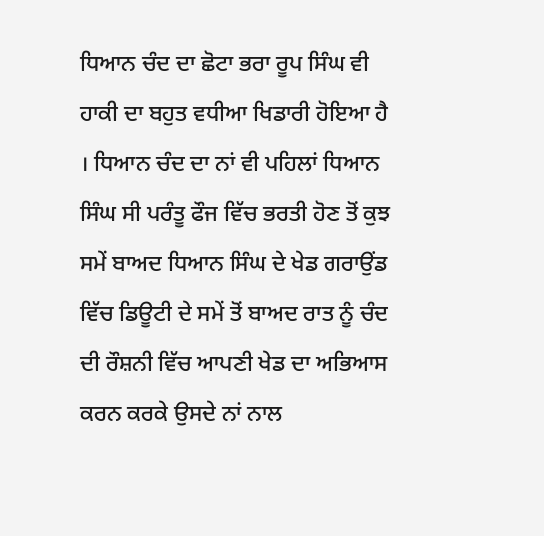ਧਿਆਨ ਚੰਦ ਦਾ ਛੋਟਾ ਭਰਾ ਰੂਪ ਸਿੰਘ ਵੀ ਹਾਕੀ ਦਾ ਬਹੁਤ ਵਧੀਆ ਖਿਡਾਰੀ ਹੋਇਆ ਹੈ । ਧਿਆਨ ਚੰਦ ਦਾ ਨਾਂ ਵੀ ਪਹਿਲਾਂ ਧਿਆਨ ਸਿੰਘ ਸੀ ਪਰੰਤੂ ਫੌਜ ਵਿੱਚ ਭਰਤੀ ਹੋਣ ਤੋਂ ਕੁਝ ਸਮੇਂ ਬਾਅਦ ਧਿਆਨ ਸਿੰਘ ਦੇ ਖੇਡ ਗਰਾਉਂਡ ਵਿੱਚ ਡਿਊਟੀ ਦੇ ਸਮੇਂ ਤੋਂ ਬਾਅਦ ਰਾਤ ਨੂੰ ਚੰਦ ਦੀ ਰੌਸ਼ਨੀ ਵਿੱਚ ਆਪਣੀ ਖੇਡ ਦਾ ਅਭਿਆਸ ਕਰਨ ਕਰਕੇ ਉਸਦੇ ਨਾਂ ਨਾਲ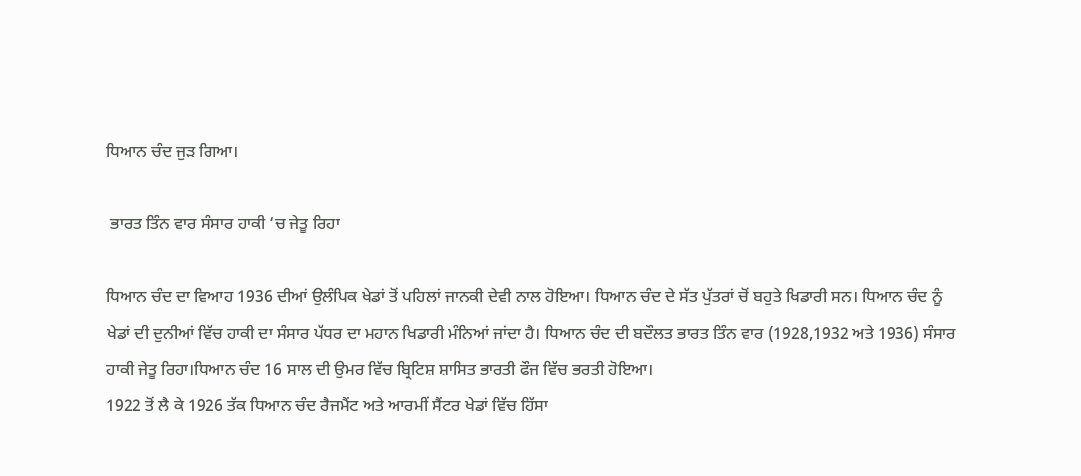ਧਿਆਨ ਚੰਦ ਜੁੜ ਗਿਆ।

 ਭਾਰਤ ਤਿੰਨ ਵਾਰ ਸੰਸਾਰ ਹਾਕੀ ‘ਚ ਜੇਤੂ ਰਿਹਾ

ਧਿਆਨ ਚੰਦ ਦਾ ਵਿਆਹ 1936 ਦੀਆਂ ਉਲੰਪਿਕ ਖੇਡਾਂ ਤੋਂ ਪਹਿਲਾਂ ਜਾਨਕੀ ਦੇਵੀ ਨਾਲ ਹੋਇਆ। ਧਿਆਨ ਚੰਦ ਦੇ ਸੱਤ ਪੁੱਤਰਾਂ ਚੋਂ ਬਹੁਤੇ ਖਿਡਾਰੀ ਸਨ। ਧਿਆਨ ਚੰਦ ਨੂੰ ਖੇਡਾਂ ਦੀ ਦੁਨੀਆਂ ਵਿੱਚ ਹਾਕੀ ਦਾ ਸੰਸਾਰ ਪੱਧਰ ਦਾ ਮਹਾਨ ਖਿਡਾਰੀ ਮੰਨਿਆਂ ਜਾਂਦਾ ਹੈ। ਧਿਆਨ ਚੰਦ ਦੀ ਬਦੌਲਤ ਭਾਰਤ ਤਿੰਨ ਵਾਰ (1928,1932 ਅਤੇ 1936) ਸੰਸਾਰ ਹਾਕੀ ਜੇਤੂ ਰਿਹਾ।ਧਿਆਨ ਚੰਦ 16 ਸਾਲ ਦੀ ਉਮਰ ਵਿੱਚ ਬ੍ਰਿਟਿਸ਼ ਸ਼ਾਸਿਤ ਭਾਰਤੀ ਫੌਜ ਵਿੱਚ ਭਰਤੀ ਹੋਇਆ।
1922 ਤੋਂ ਲੈ ਕੇ 1926 ਤੱਕ ਧਿਆਨ ਚੰਦ ਰੈਜਮੈਂਟ ਅਤੇ ਆਰਮੀਂ ਸੈਂਟਰ ਖੇਡਾਂ ਵਿੱਚ ਹਿੱਸਾ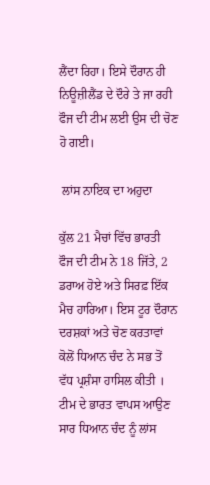ਲੈਂਦਾ ਰਿਹਾ। ਇਸੇ ਦੌਰਾਨ ਹੀ ਨਿਊਜ਼ੀਲੈਂਡ ਦੇ ਦੌਰੇ ਤੇ ਜਾ ਰਹੀ ਫੌਜ ਦੀ ਟੀਮ ਲਈ ਉਸ ਦੀ ਚੋਣ ਹੋ ਗਈ।

 ਲਾਂਸ ਨਾਇਕ ਦਾ ਅਹੁਦਾ

ਕੁੱਲ 21 ਮੈਚਾਂ ਵਿੱਚ ਭਾਰਤੀ ਫੌਜ ਦੀ ਟੀਮ ਨੇ 18 ਜਿੱਤੇ, 2 ਡਰਾਅ ਹੋਏ ਅਤੇ ਸਿਰਫ਼ ਇੱਕ ਮੈਚ ਹਾਰਿਆ। ਇਸ ਟੂਰ ਦੌਰਾਨ ਦਰਸ਼ਕਾਂ ਅਤੇ ਚੋਣ ਕਰਤਾਵਾਂ ਕੋਲੋਂ ਧਿਆਨ ਚੰਦ ਨੇ ਸਭ ਤੋਂ ਵੱਧ ਪ੍ਰਸ਼ੰਸਾ ਹਾਸਿਲ ਕੀਤੀ । ਟੀਮ ਦੇ ਭਾਰਤ ਵਾਪਸ ਆਉਣ ਸਾਰ ਧਿਆਨ ਚੰਦ ਨੂੰ ਲਾਂਸ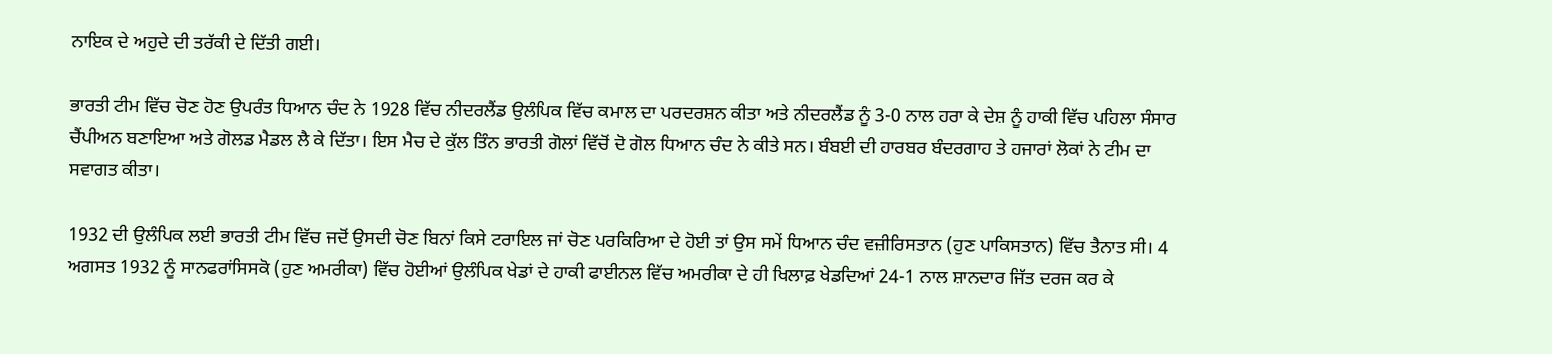ਨਾਇਕ ਦੇ ਅਹੁਦੇ ਦੀ ਤਰੱਕੀ ਦੇ ਦਿੱਤੀ ਗਈ।

ਭਾਰਤੀ ਟੀਮ ਵਿੱਚ ਚੋਣ ਹੋਣ ਉਪਰੰਤ ਧਿਆਨ ਚੰਦ ਨੇ 1928 ਵਿੱਚ ਨੀਦਰਲੈਂਡ ਉਲੰਪਿਕ ਵਿੱਚ ਕਮਾਲ ਦਾ ਪਰਦਰਸ਼ਨ ਕੀਤਾ ਅਤੇ ਨੀਦਰਲੈਂਡ ਨੂੰ 3-0 ਨਾਲ ਹਰਾ ਕੇ ਦੇਸ਼ ਨੂੰ ਹਾਕੀ ਵਿੱਚ ਪਹਿਲਾ ਸੰਸਾਰ ਚੈਂਪੀਅਨ ਬਣਾਇਆ ਅਤੇ ਗੋਲਡ ਮੈਡਲ ਲੈ ਕੇ ਦਿੱਤਾ। ਇਸ ਮੈਚ ਦੇ ਕੁੱਲ ਤਿੰਨ ਭਾਰਤੀ ਗੋਲਾਂ ਵਿੱਚੋਂ ਦੋ ਗੋਲ ਧਿਆਨ ਚੰਦ ਨੇ ਕੀਤੇ ਸਨ। ਬੰਬਈ ਦੀ ਹਾਰਬਰ ਬੰਦਰਗਾਹ ਤੇ ਹਜਾਰਾਂ ਲੋਕਾਂ ਨੇ ਟੀਮ ਦਾ ਸਵਾਗਤ ਕੀਤਾ।

1932 ਦੀ ਉਲੰਪਿਕ ਲਈ ਭਾਰਤੀ ਟੀਮ ਵਿੱਚ ਜਦੋਂ ਉਸਦੀ ਚੋਣ ਬਿਨਾਂ ਕਿਸੇ ਟਰਾਇਲ ਜਾਂ ਚੋਣ ਪਰਕਿਰਿਆ ਦੇ ਹੋਈ ਤਾਂ ਉਸ ਸਮੇਂ ਧਿਆਨ ਚੰਦ ਵਜ਼ੀਰਿਸਤਾਨ (ਹੁਣ ਪਾਕਿਸਤਾਨ) ਵਿੱਚ ਤੈਨਾਤ ਸੀ। 4 ਅਗਸਤ 1932 ਨੂੰ ਸਾਨਫਰਾਂਸਿਸਕੋ (ਹੁਣ ਅਮਰੀਕਾ) ਵਿੱਚ ਹੋਈਆਂ ਉਲੰਪਿਕ ਖੇਡਾਂ ਦੇ ਹਾਕੀ ਫਾਈਨਲ ਵਿੱਚ ਅਮਰੀਕਾ ਦੇ ਹੀ ਖਿਲਾਫ਼ ਖੇਡਦਿਆਂ 24-1 ਨਾਲ ਸ਼ਾਨਦਾਰ ਜਿੱਤ ਦਰਜ ਕਰ ਕੇ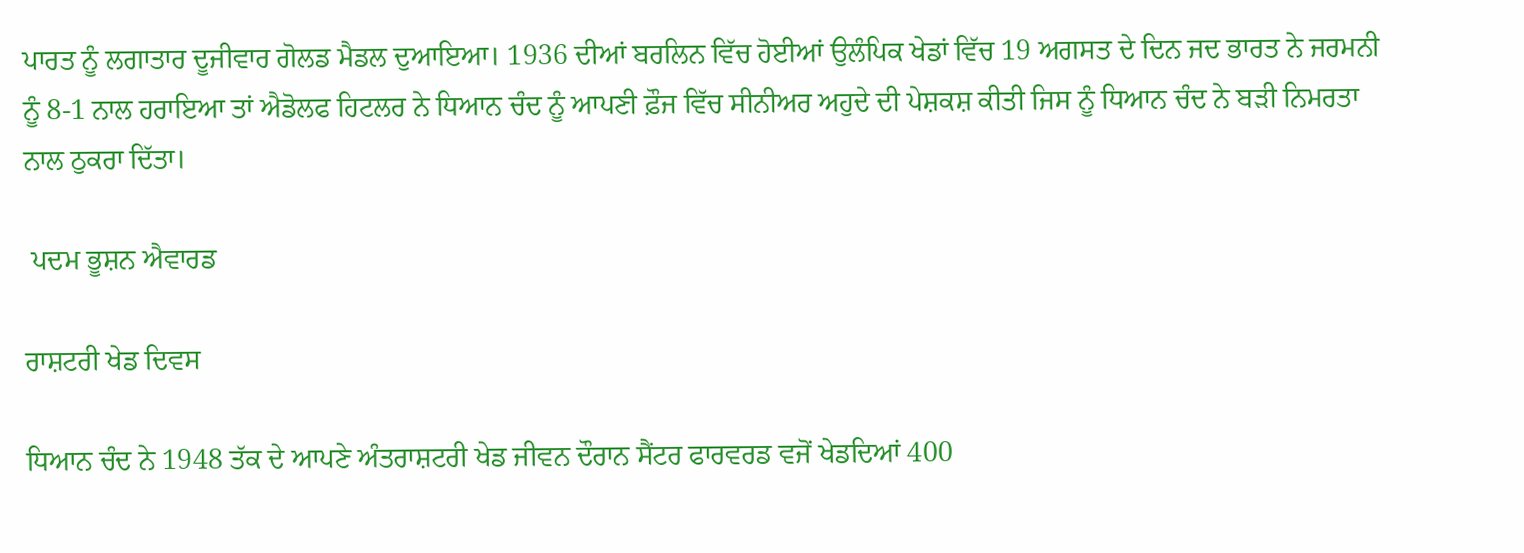ਪਾਰਤ ਨੂੰ ਲਗਾਤਾਰ ਦੂਜੀਵਾਰ ਗੋਲਡ ਮੈਡਲ ਦੁਆਇਆ। 1936 ਦੀਆਂ ਬਰਲਿਨ ਵਿੱਚ ਹੋਈਆਂ ਉਲੰਪਿਕ ਖੇਡਾਂ ਵਿੱਚ 19 ਅਗਸਤ ਦੇ ਦਿਨ ਜਦ ਭਾਰਤ ਨੇ ਜਰਮਨੀ ਨੂੰ 8-1 ਨਾਲ ਹਰਾਇਆ ਤਾਂ ਐਡੋਲਫ ਹਿਟਲਰ ਨੇ ਧਿਆਨ ਚੰਦ ਨੂੰ ਆਪਣੀ ਫ਼ੌਜ ਵਿੱਚ ਸੀਨੀਅਰ ਅਹੁਦੇ ਦੀ ਪੇਸ਼ਕਸ਼ ਕੀਤੀ ਜਿਸ ਨੂੰ ਧਿਆਨ ਚੰਦ ਨੇ ਬੜੀ ਨਿਮਰਤਾ ਨਾਲ ਠੁਕਰਾ ਦਿੱਤਾ।

 ਪਦਮ ਭੂਸ਼ਨ ਐਵਾਰਡ

ਰਾਸ਼ਟਰੀ ਖੇਡ ਦਿਵਸ

ਧਿਆਨ ਚੰਦ ਨੇ 1948 ਤੱਕ ਦੇ ਆਪਣੇ ਅੰਤਰਾਸ਼ਟਰੀ ਖੇਡ ਜੀਵਨ ਦੌਰਾਨ ਸੈਂਟਰ ਫਾਰਵਰਡ ਵਜੋਂ ਖੇਡਦਿਆਂ 400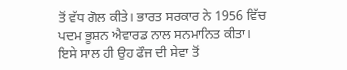ਤੋਂ ਵੱਧ ਗੋਲ ਕੀਤੇ। ਭਾਰਤ ਸਰਕਾਰ ਨੇ 1956 ਵਿੱਚ ਪਦਮ ਭੂਸ਼ਨ ਐਵਾਰਡ ਨਾਲ ਸਨਮਾਨਿਤ ਕੀਤਾ। ਇਸੇ ਸਾਲ ਹੀ ਉਹ ਫੌਜ ਦੀ ਸੇਵਾ ਤੋਂ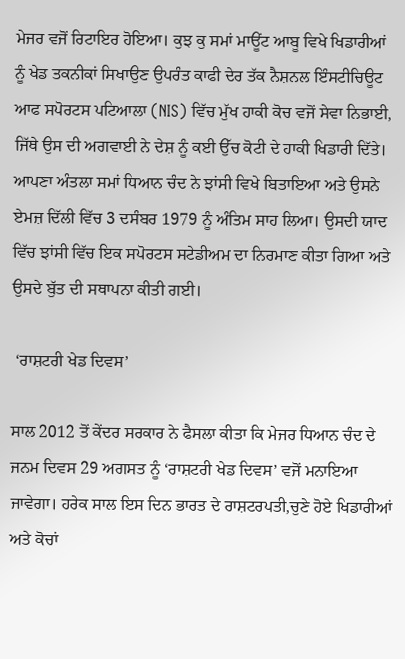ਮੇਜਰ ਵਜੋਂ ਰਿਟਾਇਰ ਹੋਇਆ। ਕੁਝ ਕੁ ਸਮਾਂ ਮਾਊਂਟ ਆਬੂ ਵਿਖੇ ਖਿਡਾਰੀਆਂ ਨੂੰ ਖੇਡ ਤਕਨੀਕਾਂ ਸਿਖਾਉਣ ਉਪਰੰਤ ਕਾਫੀ ਦੇਰ ਤੱਕ ਨੈਸ਼ਨਲ ਇੰਸਟੀਚਿਊਟ ਆਫ ਸਪੋਰਟਸ ਪਟਿਆਲਾ (NIS) ਵਿੱਚ ਮੁੱਖ ਹਾਕੀ ਕੋਚ ਵਜੋਂ ਸੇਵਾ ਨਿਭਾਈ, ਜਿੱਥੇ ਉਸ ਦੀ ਅਗਵਾਈ ਨੇ ਦੇਸ਼ ਨੂੰ ਕਈ ਉੱਚ ਕੋਟੀ ਦੇ ਹਾਕੀ ਖਿਡਾਰੀ ਦਿੱਤੇ। ਆਪਣਾ ਅੰਤਲਾ ਸਮਾਂ ਧਿਆਨ ਚੰਦ ਨੇ ਝਾਂਸੀ ਵਿਖੇ ਬਿਤਾਇਆ ਅਤੇ ਉਸਨੇ ਏਮਜ਼ ਦਿੱਲੀ ਵਿੱਚ 3 ਦਸੰਬਰ 1979 ਨੂੰ ਅੰਤਿਮ ਸਾਹ ਲਿਆ। ਉਸਦੀ ਯਾਦ ਵਿੱਚ ਝਾਂਸੀ ਵਿੱਚ ਇਕ ਸਪੋਰਟਸ ਸਟੇਡੀਅਮ ਦਾ ਨਿਰਮਾਣ ਕੀਤਾ ਗਿਆ ਅਤੇ ਉਸਦੇ ਬੁੱਤ ਦੀ ਸਥਾਪਨਾ ਕੀਤੀ ਗਈ।

 ‘ਰਾਸ਼ਟਰੀ ਖੇਡ ਦਿਵਸ’

ਸਾਲ 2012 ਤੋਂ ਕੇਂਦਰ ਸਰਕਾਰ ਨੇ ਫੈਸਲਾ ਕੀਤਾ ਕਿ ਮੇਜਰ ਧਿਆਨ ਚੰਦ ਦੇ ਜਨਮ ਦਿਵਸ 29 ਅਗਸਤ ਨੂੰ ‘ਰਾਸ਼ਟਰੀ ਖੇਡ ਦਿਵਸ’ ਵਜੋਂ ਮਨਾਇਆ ਜਾਵੇਗਾ। ਹਰੇਕ ਸਾਲ ਇਸ ਦਿਨ ਭਾਰਤ ਦੇ ਰਾਸ਼ਟਰਪਤੀ,ਚੁਣੇ ਹੋਏ ਖਿਡਾਰੀਆਂ ਅਤੇ ਕੋਚਾਂ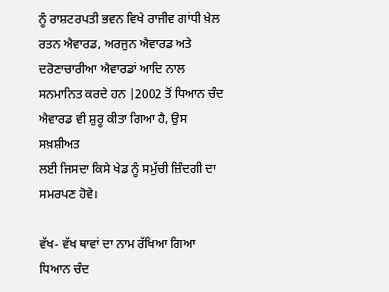ਨੂੰ ਰਾਸ਼ਟਰਪਤੀ ਭਵਨ ਵਿਖੇ ਰਾਜੀਵ ਗਾਂਧੀ ਖ਼ੇਲ ਰਤਨ ਐਵਾਰਡ, ਅਰਜੁਨ ਐਵਾਰਡ ਅਤੇ ਦਰੋਣਾਚਾਰੀਆ ਐਵਾਰਡਾਂ ਆਦਿ ਨਾਲ ਸਨਮਾਨਿਤ ਕਰਦੇ ਹਨ |2002 ਤੋਂ ਧਿਆਨ ਚੰਦ ਐਵਾਰਡ ਵੀ ਸ਼ੁਰੂ ਕੀਤਾ ਗਿਆ ਹੈ, ਉਸ ਸਖ਼ਸ਼ੀਅਤ
ਲਈ ਜਿਸਦਾ ਕਿਸੇ ਖੇਡ ਨੂੰ ਸਮੁੱਚੀ ਜ਼ਿੰਦਗੀ ਦਾ ਸਮਰਪਣ ਹੋਵੇ।

ਵੱਖ- ਵੱਖ ਥਾਵਾਂ ਦਾ ਨਾਮ ਰੱਖਿਆ ਗਿਆ ਧਿਆਨ ਚੰਦ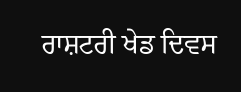ਰਾਸ਼ਟਰੀ ਖੇਡ ਦਿਵਸ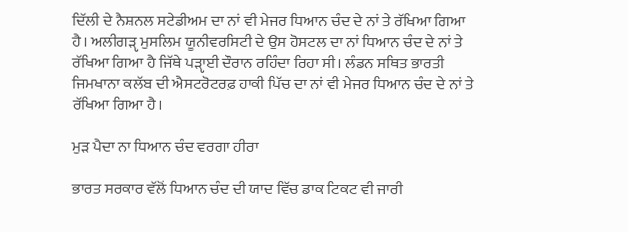ਦਿੱਲੀ ਦੇ ਨੈਸ਼ਨਲ ਸਟੇਡੀਅਮ ਦਾ ਨਾਂ ਵੀ ਮੇਜਰ ਧਿਆਨ ਚੰਦ ਦੇ ਨਾਂ ਤੇ ਰੱਖਿਆ ਗਿਆ ਹੈ। ਅਲੀਗੜੵ ਮੁਸਲਿਮ ਯੂਨੀਵਰਸਿਟੀ ਦੇ ਉਸ ਹੋਸਟਲ ਦਾ ਨਾਂ ਧਿਆਨ ਚੰਦ ਦੇ ਨਾਂ ਤੇ ਰੱਖਿਆ ਗਿਆ ਹੈ ਜਿੱਥੇ ਪੜੵਾਈ ਦੌਰਾਨ ਰਹਿੰਦਾ ਰਿਹਾ ਸੀ। ਲੰਡਨ ਸਥਿਤ ਭਾਰਤੀ ਜਿਮਖਾਨਾ ਕਲੱਬ ਦੀ ਐਸਟਰੋਟਰਫ਼ ਹਾਕੀ ਪਿੱਚ ਦਾ ਨਾਂ ਵੀ ਮੇਜਰ ਧਿਆਨ ਚੰਦ ਦੇ ਨਾਂ ਤੇ ਰੱਖਿਆ ਗਿਆ ਹੈ।

ਮੁੜ ਪੈਦਾ ਨਾ ਧਿਆਨ ਚੰਦ ਵਰਗਾ ਹੀਰਾ

ਭਾਰਤ ਸਰਕਾਰ ਵੱਲੋਂ ਧਿਆਨ ਚੰਦ ਦੀ ਯਾਦ ਵਿੱਚ ਡਾਕ ਟਿਕਟ ਵੀ ਜਾਰੀ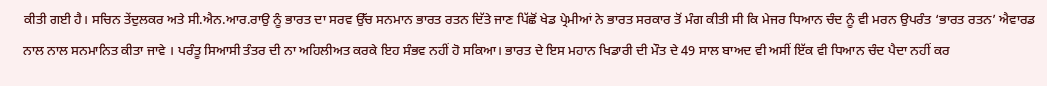ਕੀਤੀ ਗਈ ਹੈ। ਸਚਿਨ ਤੇਂਦੁਲਕਰ ਅਤੇ ਸੀ.ਐਨ.ਆਰ.ਰਾਉ ਨੂੰ ਭਾਰਤ ਦਾ ਸਰਵ ਉੱਚ ਸਨਮਾਨ ਭਾਰਤ ਰਤਨ ਦਿੱਤੇ ਜਾਣ ਪਿੱਛੋਂ ਖੇਡ ਪ੍ਰੇਮੀਆਂ ਨੇ ਭਾਰਤ ਸਰਕਾਰ ਤੋਂ ਮੰਗ ਕੀਤੀ ਸੀ ਕਿ ਮੇਜਰ ਧਿਆਨ ਚੰਦ ਨੂੰ ਵੀ ਮਰਨ ਉਪਰੰਤ ‘ਭਾਰਤ ਰਤਨ’ ਐਵਾਰਡ ਨਾਲ ਨਾਲ ਸਨਮਾਨਿਤ ਕੀਤਾ ਜਾਵੇ । ਪਰੰਤੂ ਸਿਆਸੀ ਤੰਤਰ ਦੀ ਨਾ ਅਹਿਲੀਅਤ ਕਰਕੇ ਇਹ ਸੰਭਵ ਨਹੀਂ ਹੋ ਸਕਿਆ। ਭਾਰਤ ਦੇ ਇਸ ਮਹਾਨ ਖਿਡਾਰੀ ਦੀ ਮੌਤ ਦੇ 49 ਸਾਲ ਬਾਅਦ ਵੀ ਅਸੀਂ ਇੱਕ ਵੀ ਧਿਆਨ ਚੰਦ ਪੈਦਾ ਨਹੀਂ ਕਰ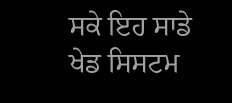ਸਕੇ ਇਹ ਸਾਡੇ ਖੇਡ ਸਿਸਟਮ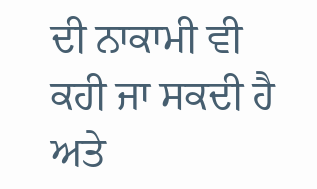ਦੀ ਨਾਕਾਮੀ ਵੀ ਕਹੀ ਜਾ ਸਕਦੀ ਹੈ ਅਤੇ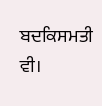ਬਦਕਿਸਮਤੀ ਵੀ।